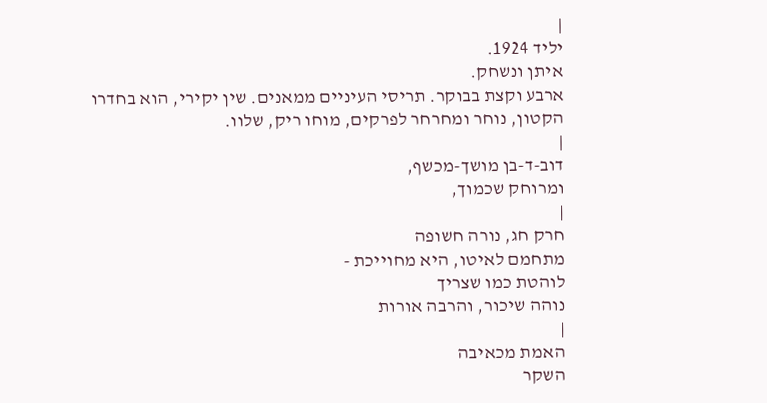|
יליד 1924.
איתן ונשחק.
ארבע וקצת בבוקר. תריסי העיניים ממאנים. שין יקירי, הוא בחדרו
הקטון, נוחר ומחרחר לפרקים, מוחו ריק, שלוו.
|
דוב-ד-בן מושך-מכשף,
ומרוחק שכמוך,
|
חרק חג, נורה חשופה
מתחמם לאיטו, היא מחוייכת -
לוהטת כמו שצריך
נוהה שיכור, והרבה אורות
|
האמת מכאיבה
השקר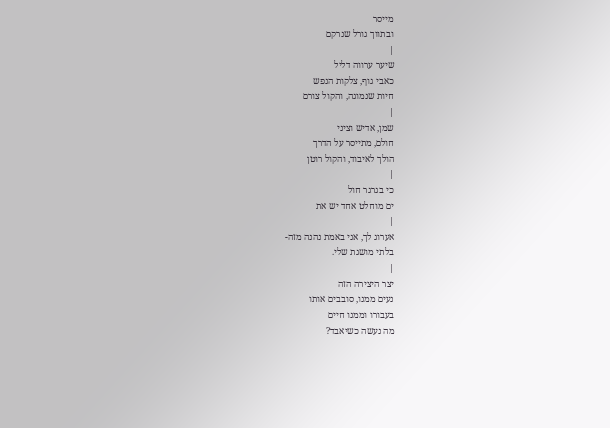מייסר
ובתווך גורל שנרקם
|
שיער ערווה דליל
כאבי גוף, צלקות הנפש
חיות שנמוגה, והקול צורם
|
שמן, אדיש וציני
חולם, מתייסר על הדרך
הולך לאיבוד, והקול רוטן
|
כי בגרגר חול
ים מוחלט אחד יש את
|
אערוג לך, אני באמת נהנה מזה-
בלתי מושגת שלי.
|
יצר היצירה הזה
נעים ממנו, סובבים אותו
בעבורו וממנו חיים
מה נעשה כשיאבד?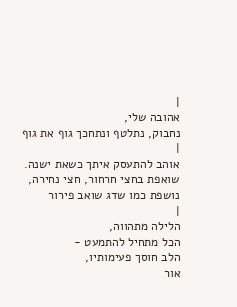|
אהובה שלי,
נחבוק, נתלטף ונתחכך גוף את גוף
|
אוהב להתעסק איתך כשאת ישנה.
שואפת בחצי חרחור, חצי נחירה,
נושפת כמו שדג שואב פירור
|
הלילה מתהווה,
הכל מתחיל להתמעט -
הלב חוסך פעימותיו,
אור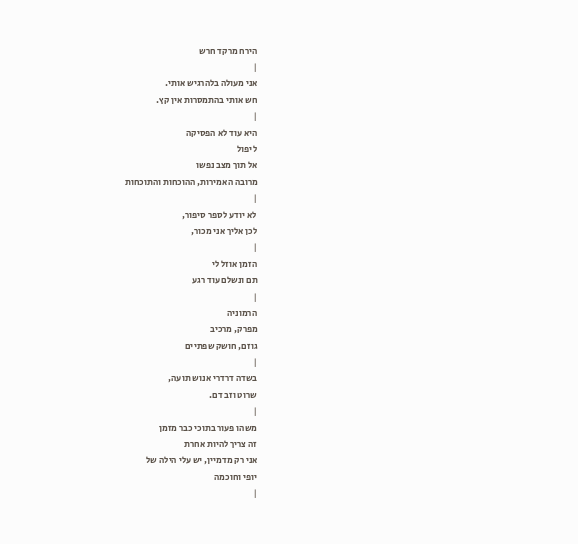הירח מרקד חרש
|
אני מעולה בלהרגיש אותי.
חש אותי בהתמסרות אין קץ.
|
היא עוד לא הפסיקה
ליפול
אל תוך מצב נפשו
מרובה האמירות, ההוכחות והתוכחות
|
לא יודע לספר סיפור,
לכן אליך אני מכור,
|
הזמן אוזל לי
תם ונשלם עוד רגע
|
הרמוניה
מפרק, מרכיב
גוזם, חושק שפתיים
|
בשדה דרדרי אנוש תועה,
שרוט וזב דם.
|
משהו פעור בתוכי כבר מזמן
זה צריך להיות אחרת
אני רק מדמיין, יש עלי הילה של
יופי וחוכמה
|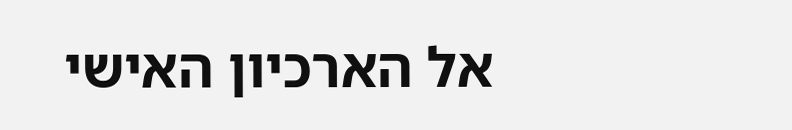אל הארכיון האישי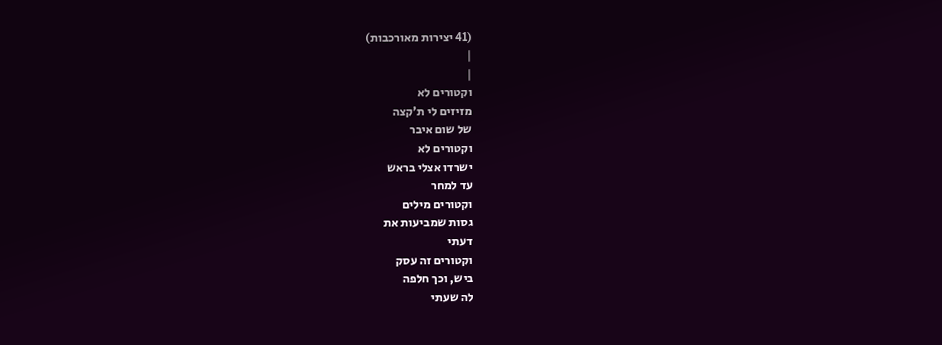(41 יצירות מאורכבות)
|
|
וקטורים לא
מזיזים לי ת'קצה
של שום איבר
וקטורים לא
ישרדו אצלי בראש
עד למחר
וקטורים מילים
גסות שמביעות את
דעתי
וקטורים זה עסק
ביש, וכך חלפה
לה שעתי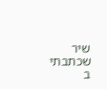שיר שכתבתי
ב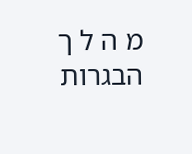מ ה ל ך
הבגרות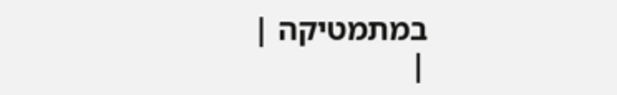במתמטיקה |
|